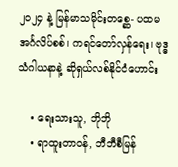၂၀၂၄ နဲ့ မြန်မာသမိုင်းတစ္ဆေ- ပထမ အင်္ဂလိပ်စစ်၊ ကရင်တော်လှန်ရေး၊ ဗုဒ္ဓသံဂါယနာနဲ့ ဆိုရှယ်လစ်နိုင်ငံဟောင်း

    • ရေးသားသူ, ဘိုဘို
    • ရာထူးတာဝန်, ဘီဘီစီမြန်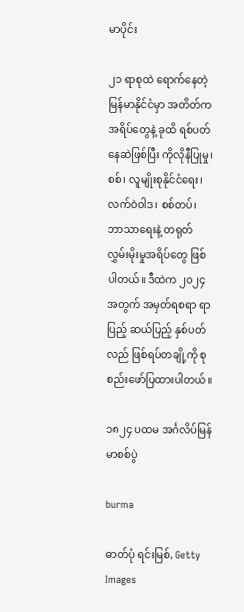မာပိုင်း

၂၁ ရာစုထဲ ရောက်နေတဲ့ မြန်မာနိုင်ငံမှာ အတိတ်က အရိပ်တွေနဲ့ ခုထိ ရစ်ပတ်နေဆဲဖြစ်ပြီး ကိုလိုနီပြုမှု၊ စစ်၊ လူမျိုးစုနိုင်ငံရေး၊ လက်ဝဲဝါဒ၊ စစ်တပ်၊ ဘာသာရေးနဲ့ တရုတ်လွှမ်းမိုးမှုအရိပ်တွေ ဖြစ်ပါတယ်။ ဒီထဲက ၂၀၂၄ အတွက် အမှတ်ရစရာ ရာပြည့် ဆယ်ပြည့် နှစ်ပတ်လည် ဖြစ်ရပ်တချို့ကို စုစည်းဖော်ပြထားပါတယ်။

၁၈၂၄ ပထမ အင်္ဂလိပ်မြန်မာစစ်ပွဲ

burma

ဓာတ်ပုံ ရင်းမြစ်, Getty Images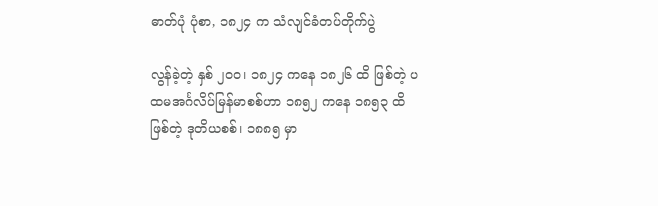ဓာတ်ပုံ ပုံစာ, ၁၈၂၄ က သံလျင်ခံတပ်တိုက်ပွဲ

လွန်ခဲ့တဲ့ နှစ် ၂ဝဝ၊ ၁၈၂၄ ကနေ ၁၈၂၆ ထိ ဖြစ်တဲ့ ပထမအင်္ဂလိပ်မြန်မာစစ်ဟာ ၁၈၅၂ ကနေ ၁၈၅၃ ထိ ဖြစ်တဲ့ ဒုတိယစစ်၊ ၁၈၈၅ မှာ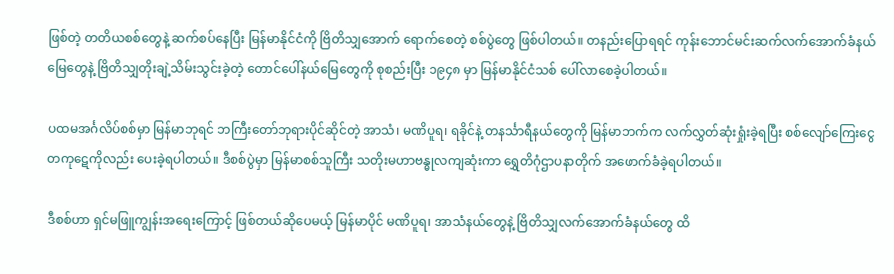ဖြစ်တဲ့ တတိယစစ်တွေနဲ့ ဆက်စပ်နေပြီး မြန်မာနိုင်ငံကို ဗြိတိသျှအောက် ရောက်စေတဲ့ စစ်ပွဲတွေ ဖြစ်ပါတယ်။ တနည်းပြောရရင် ကုန်းဘောင်မင်းဆက်လက်အောက်ခံနယ်မြေတွေနဲ့ ဗြိတိသျှတိုးချဲ့သိမ်းသွင်းခဲ့တဲ့ တောင်ပေါ်နယ်မြေတွေကို စုစည်းပြီး ၁၉၄၈ မှာ မြန်မာနိုင်ငံသစ် ပေါ်လာစေခဲ့ပါတယ်။

ပထမအင်္ဂလိပ်စစ်မှာ မြန်မာဘုရင် ဘကြီးတော်ဘုရားပိုင်ဆိုင်တဲ့ အာသံ၊ မဏိပူရ၊ ရခိုင်နဲ့ တနင်္သာရီနယ်တွေကို မြန်မာဘက်က လက်လွှတ်ဆုံးရှုံးခဲ့ရပြီး စစ်လျော်ကြေးငွေ တကုဋေကိုလည်း ပေးခဲ့ရပါတယ်။ ဒီစစ်ပွဲမှာ မြန်မာစစ်သူကြီး သတိုးမဟာဗန္ဓုလကျဆုံးကာ ရွှေတိဂုံဌာပနာတိုက် အဖောက်ခံခဲ့ရပါတယ်။

ဒီစစ်ဟာ ရှင်မဖြူကျွန်းအရေးကြောင့် ဖြစ်တယ်ဆိုပေမယ့် မြန်မာပိုင် မဏိပူရ၊ အာသံနယ်တွေနဲ့ ဗြိတိသျှလက်အောက်ခံနယ်တွေ ထိ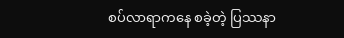စပ်လာရာကနေ စခဲ့တဲ့ ပြဿနာ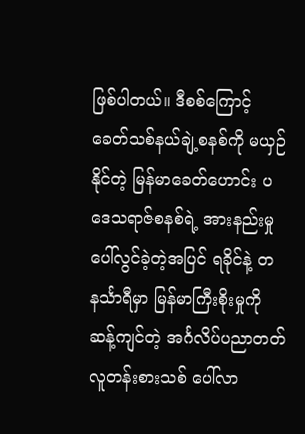ဖြစ်ပါတယ်။ ဒီစစ်ကြောင့် ခေတ်သစ်နယ်ချဲ့စနစ်ကို မယှဉ်နိုင်တဲ့ မြန်မာခေတ်ဟောင်း ပဒေသရာဇ်စနစ်ရဲ့ အားနည်းမှု ပေါ်လွင်ခဲ့တဲ့အပြင် ရခိုင်နဲ့ တနင်္သာရီမှာ မြန်မာကြီးစိုးမှုကို ဆန့်ကျင်တဲ့ အင်္ဂလိပ်ပညာတတ်လူတန်းစားသစ် ပေါ်လာ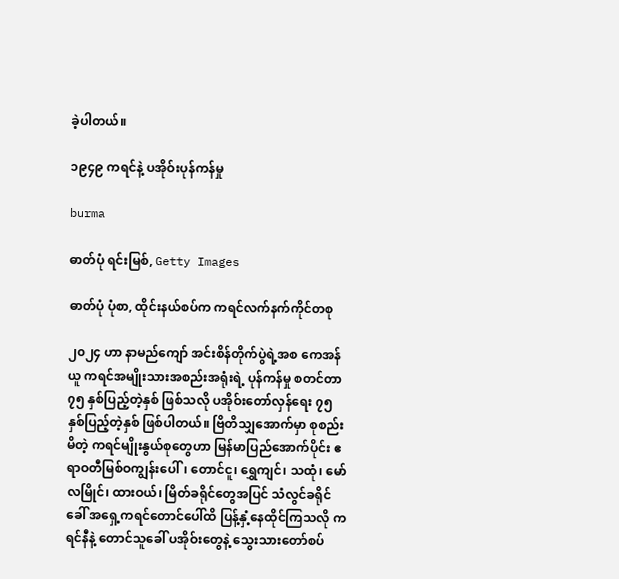ခဲ့ပါတယ်။

၁၉၄၉ ကရင်နဲ့ ပအိုဝ်းပုန်ကန်မှု

burma

ဓာတ်ပုံ ရင်းမြစ်, Getty Images

ဓာတ်ပုံ ပုံစာ, ထိုင်းနယ်စပ်က ကရင်လက်နက်ကိုင်တစု

၂၀၂၄ ဟာ နာမည်ကျော် အင်းစိန်တိုက်ပွဲရဲ့အစ ကေအန်ယူ ကရင်အမျိုးသားအစည်းအရုံးရဲ့ ပုန်ကန်မှု စတင်တာ ၇၅ နှစ်ပြည့်တဲ့နှစ် ဖြစ်သလို ပအိုဝ်းတော်လှန်ရေး ၇၅ နှစ်ပြည့်တဲ့နှစ် ဖြစ်ပါတယ်။ ဗြိတိသျှအောက်မှာ စုစည်းမိတဲ့ ကရင်မျိုးနွယ်စုတွေဟာ မြန်မာပြည်အောက်ပိုင်း ဧရာဝတီမြစ်ဝကျွန်းပေါ်၊ တောင်ငူ၊ ရွှေကျင်၊ သထုံ၊ မော်လမြိုင်၊ ထားဝယ်၊ မြိတ်ခရိုင်တွေအပြင် သံလွင်ခရိုင်ခေါ် အရှေ့ကရင်တောင်ပေါ်ထိ ပြန့်နှံ့နေထိုင်ကြသလို ကရင်နီနဲ့ တောင်သူခေါ် ပအိုဝ်းတွေနဲ့ သွေးသားတော်စပ်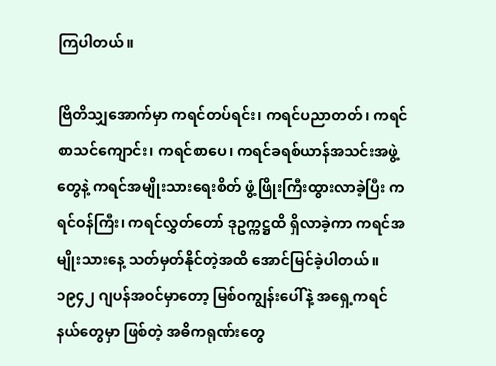ကြပါတယ်။

ဗြိတိသျှအောက်မှာ ကရင်တပ်ရင်း၊ ကရင်ပညာတတ်၊ ကရင်စာသင်ကျောင်း၊ ကရင်စာပေ၊ ကရင်ခရစ်ယာန်အသင်းအဖွဲ့တွေနဲ့ ကရင်အမျိုးသားရေးစိတ် ဖွံ့ဖြိုးကြီးထွားလာခဲ့ပြီး ကရင်ဝန်ကြီး၊ ကရင်လွှတ်တော် ဒုဥက္ကဋ္ဌထိ ရှိလာခဲ့ကာ ကရင်အမျိုးသားနေ့ သတ်မှတ်နိုင်တဲ့အထိ အောင်မြင်ခဲ့ပါတယ်။ ၁၉၄၂ ဂျပန်အဝင်မှာတော့ မြစ်ဝကျွန်းပေါ်နဲ့ အရှေ့ကရင်နယ်တွေမှာ ဖြစ်တဲ့ အဓိကရုဏ်းတွေ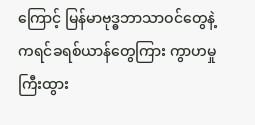ကြောင့် မြန်မာဗုဒ္ဓဘာသာဝင်တွေနဲ့ ကရင်ခရစ်ယာန်တွေကြား ကွာဟမှုကြီးထွား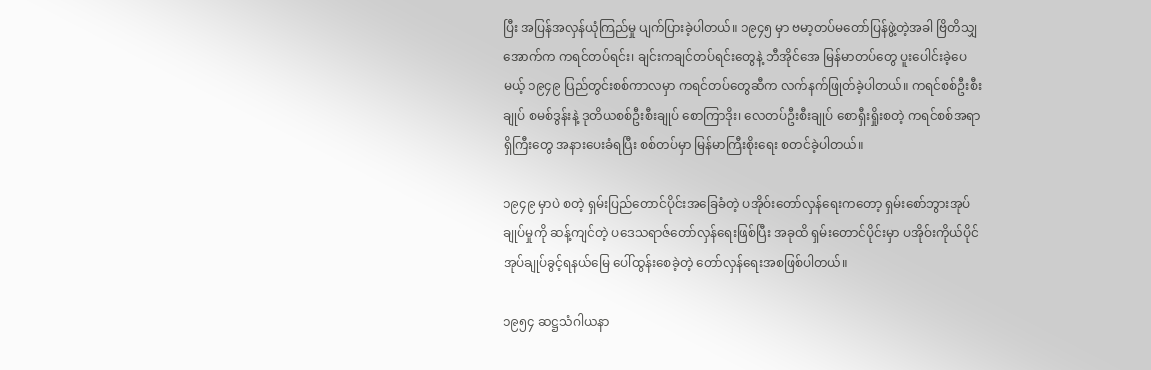ပြီး အပြန်အလှန်ယုံကြည်မှု ပျက်ပြားခဲ့ပါတယ်။ ၁၉၄၅ မှာ ဗမာ့တပ်မတော်ပြန်ဖွဲ့တဲ့အခါ ဗြိတိသျှအောက်က ကရင်တပ်ရင်း၊ ချင်းကချင်တပ်ရင်းတွေနဲ့ ဘီအိုင်အေ မြန်မာတပ်တွေ ပူးပေါင်းခဲ့ပေမယ့် ၁၉၄၉ ပြည်တွင်းစစ်ကာလမှာ ကရင်တပ်တွေဆီက လက်နက်ဖြုတ်ခဲ့ပါတယ်။ ကရင်စစ်ဦးစီးချုပ် စမစ်ဒွန်းနဲ့ ဒုတိယစစ်ဦးစီးချုပ် စောကြာဒိုး၊ လေတပ်ဦးစီးချုပ် စောရှီးရှိုးစတဲ့ ကရင်စစ်အရာရှိကြီးတွေ အနားပေးခံရပြီး စစ်တပ်မှာ မြန်မာကြီးစိုးရေး စတင်ခဲ့ပါတယ်။

၁၉၄၉ မှာပဲ စတဲ့ ရှမ်းပြည်တောင်ပိုင်းအခြေခံတဲ့ ပအိုဝ်းတော်လှန်ရေးကတော့ ရှမ်းစော်ဘွားအုပ်ချုပ်မှုကို ဆန့်ကျင်တဲ့ ပဒေသရာဇ်တော်လှန်ရေးဖြစ်ပြီး အခုထိ ရှမ်းတောင်ပိုင်းမှာ ပအိုဝ်းကိုယ်ပိုင်အုပ်ချုပ်ခွင့်ရနယ်မြေ ပေါ်ထွန်းစေခဲ့တဲ့ တော်လှန်ရေးအစဖြစ်ပါတယ်။

၁၉၅၄ ဆဋ္ဌသံဂါယနာ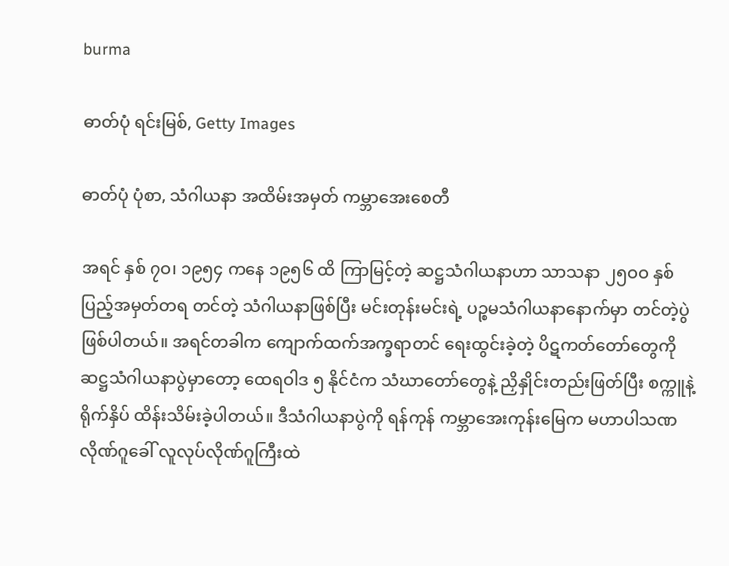burma

ဓာတ်ပုံ ရင်းမြစ်, Getty Images

ဓာတ်ပုံ ပုံစာ, သံဂါယနာ အထိမ်းအမှတ် ကမ္ဘာအေးစေတီ

အရင် နှစ် ၇ဝ၊ ၁၉၅၄ ကနေ ၁၉၅၆ ထိ ကြာမြင့်တဲ့ ဆဋ္ဌသံဂါယနာဟာ သာသနာ ၂၅ဝဝ နှစ်ပြည့်အမှတ်တရ တင်တဲ့ သံဂါယနာဖြစ်ပြီး မင်းတုန်းမင်းရဲ့ ပဉ္စမသံဂါယနာနောက်မှာ တင်တဲ့ပွဲ ဖြစ်ပါတယ်။ အရင်တခါက ကျောက်ထက်အက္ခရာတင် ရေးထွင်းခဲ့တဲ့ ပိဋကတ်တော်တွေကို ဆဋ္ဌသံဂါယနာပွဲမှာတော့ ထေရဝါဒ ၅ နိုင်ငံက သံဃာတော်တွေနဲ့ ညှိနှိုင်းတည်းဖြတ်ပြီး စက္ကူနဲ့ ရိုက်နှိပ် ထိန်းသိမ်းခဲ့ပါတယ်။ ဒီသံဂါယနာပွဲကို ရန်ကုန် ကမ္ဘာအေးကုန်းမြေက မဟာပါသဏလိုဏ်ဂူခေါ် လူလုပ်လိုဏ်ဂူကြီးထဲ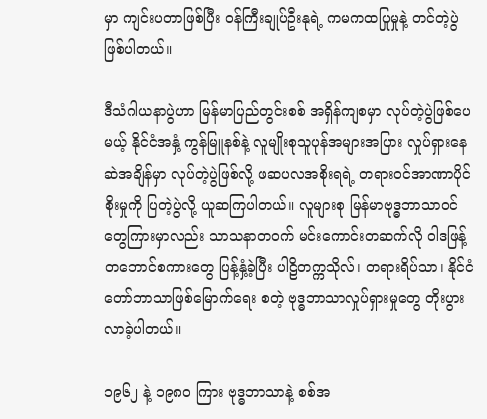မှာ ကျင်းပတာဖြစ်ပြီး ဝန်ကြီးချုပ်ဦးနုရဲ့ ကမကထပြုမှုနဲ့ တင်တဲ့ပွဲ ဖြစ်ပါတယ်။

ဒီသံဂါယနာပွဲဟာ မြန်မာပြည်တွင်းစစ် အရှိန်ကျစမှာ လုပ်တဲ့ပွဲဖြစ်ပေမယ့် နိုင်ငံအနှံ့ ကွန်မြူနစ်နဲ့ လူမျိုးစုသူပုန်အများအပြား လှုပ်ရှားနေဆဲအချိန်မှာ လုပ်တဲ့ပွဲဖြစ်လို့ ဖဆပလအစိုးရရဲ့ တရားဝင်အာဏာပိုင်စိုးမှုကို ပြတဲ့ပွဲလို့ ယူဆကြပါတယ်။ လူများစု မြန်မာဗုဒ္ဓဘာသာဝင်တွေကြားမှာလည်း သာသနာတဝက် မင်းကောင်းတဆက်လို ဝါဒဖြန့်တဘောင်စကားတွေ ပြန့်နှံ့ခဲ့ပြီး ပါဠိတက္ကသိုလ်၊ တရားရိပ်သာ၊ နိုင်ငံတော်ဘာသာဖြစ်မြောက်ရေး စတဲ့ ဗုဒ္ဓဘာသာလှုပ်ရှားမှုတွေ တိုးပွားလာခဲ့ပါတယ်။

၁၉၆၂ နဲ့ ၁၉၈ဝ ကြား ဗုဒ္ဓဘာသာနဲ့ စစ်အ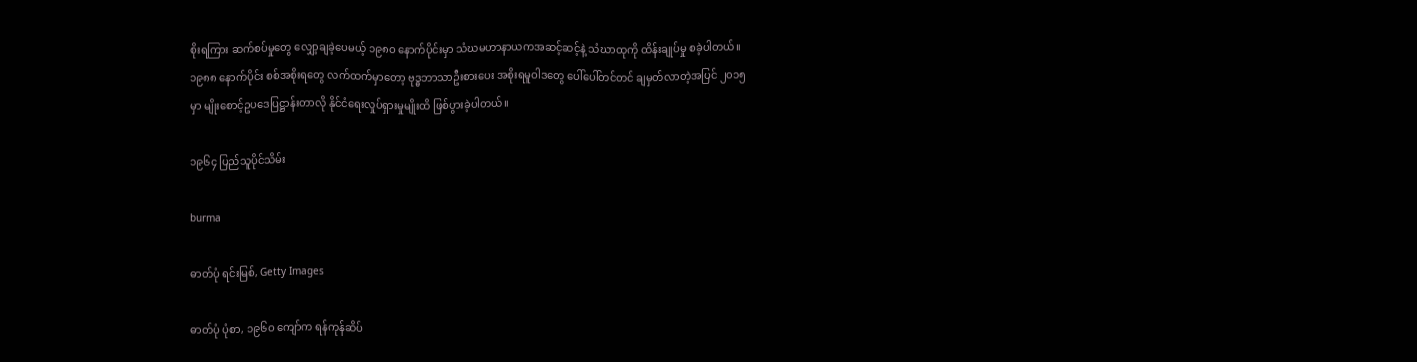စိုးရကြား ဆက်စပ်မှုတွေ လျှော့ချခဲ့ပေမယ့် ၁၉၈ဝ နောက်ပိုင်းမှာ သံဃမဟာနာယကအဆင့်ဆင့်နဲ့ သံဃာထုကို ထိန်းချုပ်မှု စခဲ့ပါတယ်။ ၁၉၈၈ နောက်ပိုင်း စစ်အစိုးရတွေ လက်ထက်မှာတော့ ဗုဒ္ဓဘာသာဦးစားပေး အစိုးရမူဝါဒတွေ ပေါ်ပေါ်တင်တင် ချမှတ်လာတဲ့အပြင် ၂၀၁၅ မှာ မျိုးစောင့်ဥပဒေပြဋ္ဌာန်းတာလို နိုင်ငံရေးလှုပ်ရှားမှုမျိုးထိ ဖြစ်ပွားခဲ့ပါတယ်။

၁၉၆၄ ပြည်သူပိုင်သိမ်း

burma

ဓာတ်ပုံ ရင်းမြစ်, Getty Images

ဓာတ်ပုံ ပုံစာ, ၁၉၆ဝ ကျော်က ရန်ကုန်ဆိပ်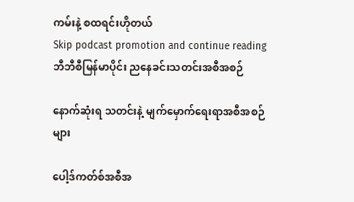ကမ်းနဲ့ စထရင်းဟိုတယ်
Skip podcast promotion and continue reading
ဘီဘီစီမြန်မာပိုင်း ညနေခင်းသတင်းအစီအစဉ်

နောက်ဆုံးရ သတင်းနဲ့ မျက်မှောက်ရေးရာအစီအစဉ်များ

ပေါ့ဒ်ကတ်စ်အစီအ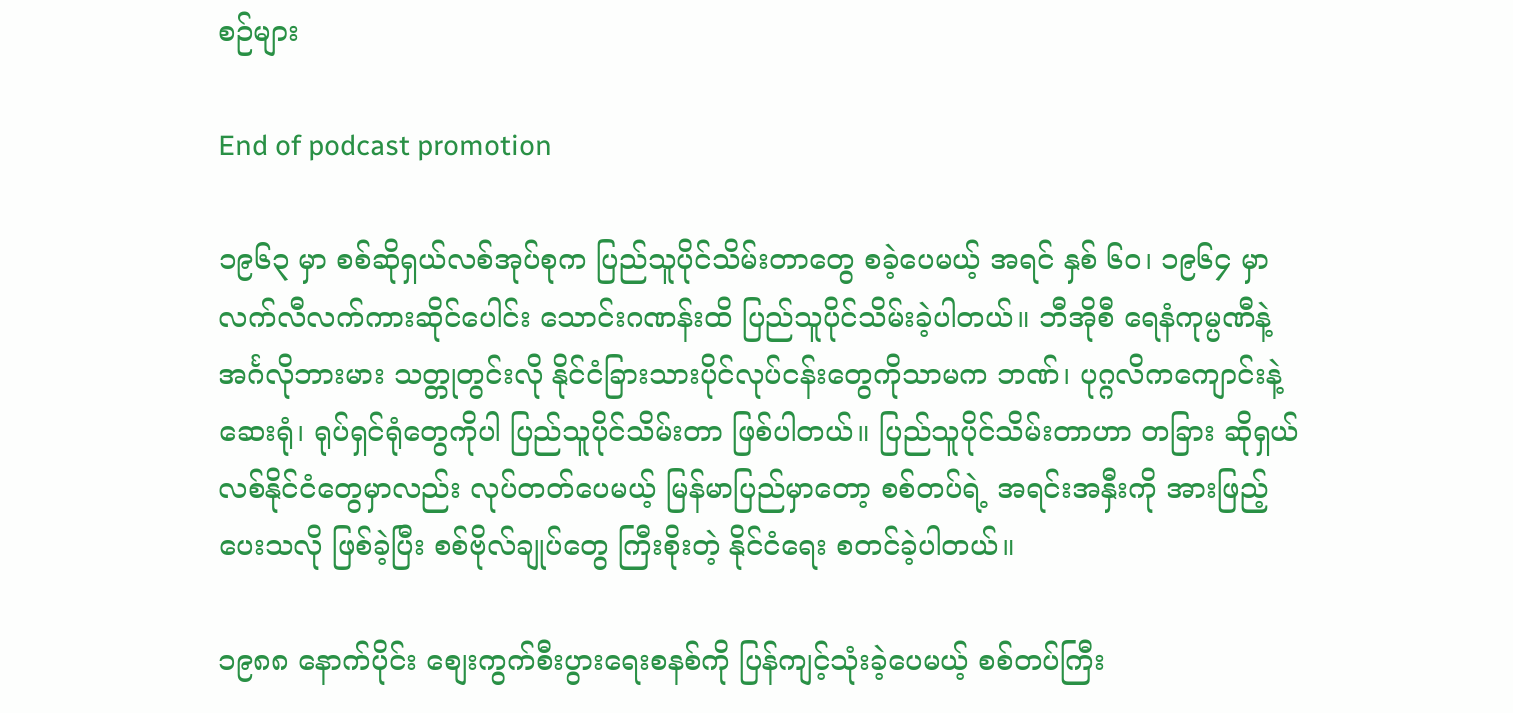စဉ်များ

End of podcast promotion

၁၉၆၃ မှာ စစ်ဆိုရှယ်လစ်အုပ်စုက ပြည်သူပိုင်သိမ်းတာတွေ စခဲ့ပေမယ့် အရင် နှစ် ၆ဝ၊ ၁၉၆၄ မှာ လက်လီလက်ကားဆိုင်ပေါင်း သောင်းဂဏန်းထိ ပြည်သူပိုင်သိမ်းခဲ့ပါတယ်။ ဘီအိုစီ ရေနံကုမ္ပဏီနဲ့ အင်္ဂလိုဘားမား သတ္တုတွင်းလို နိုင်ငံခြားသားပိုင်လုပ်ငန်းတွေကိုသာမက ဘဏ်၊ ပုဂ္ဂလိကကျောင်းနဲ့ ဆေးရုံ၊ ရုပ်ရှင်ရုံတွေကိုပါ ပြည်သူပိုင်သိမ်းတာ ဖြစ်ပါတယ်။ ပြည်သူပိုင်သိမ်းတာဟာ တခြား ဆိုရှယ်လစ်နိုင်ငံတွေမှာလည်း လုပ်တတ်ပေမယ့် မြန်မာပြည်မှာတော့ စစ်တပ်ရဲ့ အရင်းအနှီးကို အားဖြည့်ပေးသလို ဖြစ်ခဲ့ပြီး စစ်ဗိုလ်ချုပ်တွေ ကြီးစိုးတဲ့ နိုင်ငံရေး စတင်ခဲ့ပါတယ်။

၁၉၈၈ နောက်ပိုင်း စျေးကွက်စီးပွားရေးစနစ်ကို ပြန်ကျင့်သုံးခဲ့ပေမယ့် စစ်တပ်ကြီး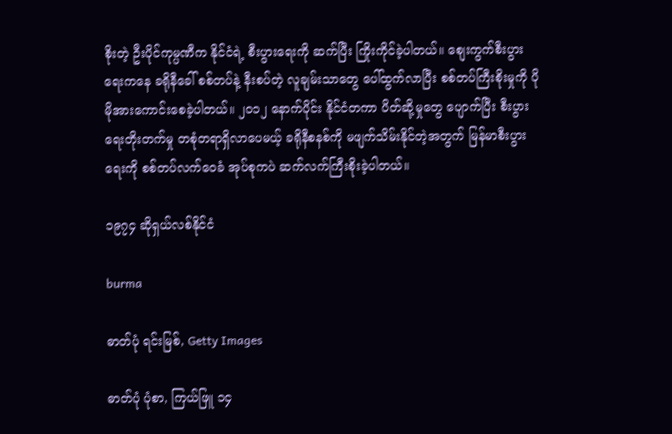စိုးတဲ့ ဦးပိုင်ကုမ္ပဏီက နိုင်ငံရဲ့ စီးပွားရေးကို ဆက်ပြီး ကြိုးကိုင်ခဲ့ပါတယ်။ စျေးကွက်စီးပွားရေးကနေ ခရိုနီခေါ် စစ်တပ်နဲ့ နီးစပ်တဲ့ လူချမ်းသာတွေ ပေါ်ထွက်လာပြီး စစ်တပ်ကြီးစိုးမှုကို ပိုမိုအားကောင်းစေခဲ့ပါတယ်။ ၂၀၁၂ နောက်ပိုင်း နိုင်ငံတကာ ပိတ်ဆို့မှုတွေ ပျောက်ပြီး စီးပွားရေးတိုးတက်မှု တစုံတရာရှိလာပေမယ့် ခရိုနီစနစ်ကို မဖျက်သိမ်းနိုင်တဲ့အတွက် မြန်မာစီးပွားရေးကို စစ်တပ်လက်ဝေခံ အုပ်စုကပဲ ဆက်လက်ကြီးစိုးခဲ့ပါတယ်။

၁၉၇၄ ဆိုရှယ်လစ်နိုင်ငံ

burma

ဓာတ်ပုံ ရင်းမြစ်, Getty Images

ဓာတ်ပုံ ပုံစာ, ကြယ်ဖြူ ၁၄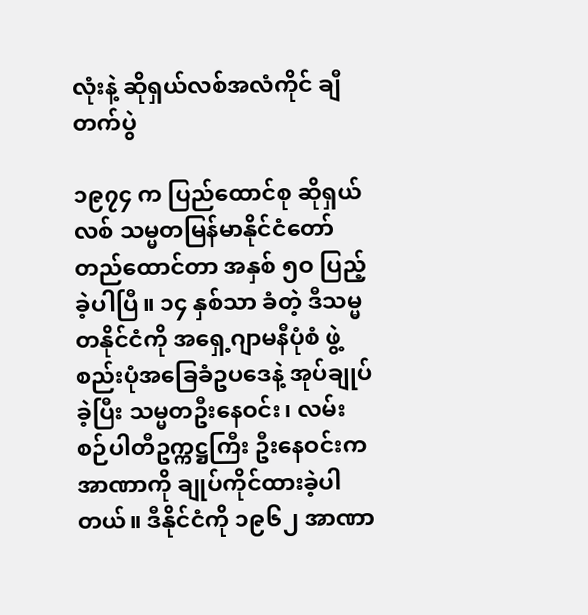လုံးနဲ့ ဆိုရှယ်လစ်အလံကိုင် ချီတက်ပွဲ

၁၉၇၄ က ပြည်ထောင်စု ဆိုရှယ်လစ် သမ္မတမြန်မာနိုင်ငံတော် တည်ထောင်တာ အနှစ် ၅ဝ ပြည့်ခဲ့ပါပြီ။ ၁၄ နှစ်သာ ခံတဲ့ ဒီသမ္မတနိုင်ငံကို အရှေ့ဂျာမနီပုံစံ ဖွဲ့စည်းပုံအခြေခံဥပဒေနဲ့ အုပ်ချုပ်ခဲ့ပြီး သမ္မတဦးနေဝင်း၊ လမ်းစဉ်ပါတီဥက္ကဋ္ဌကြီး ဦးနေဝင်းက အာဏာကို ချုပ်ကိုင်ထားခဲ့ပါတယ်။ ဒီနိုင်ငံကို ၁၉၆၂ အာဏာ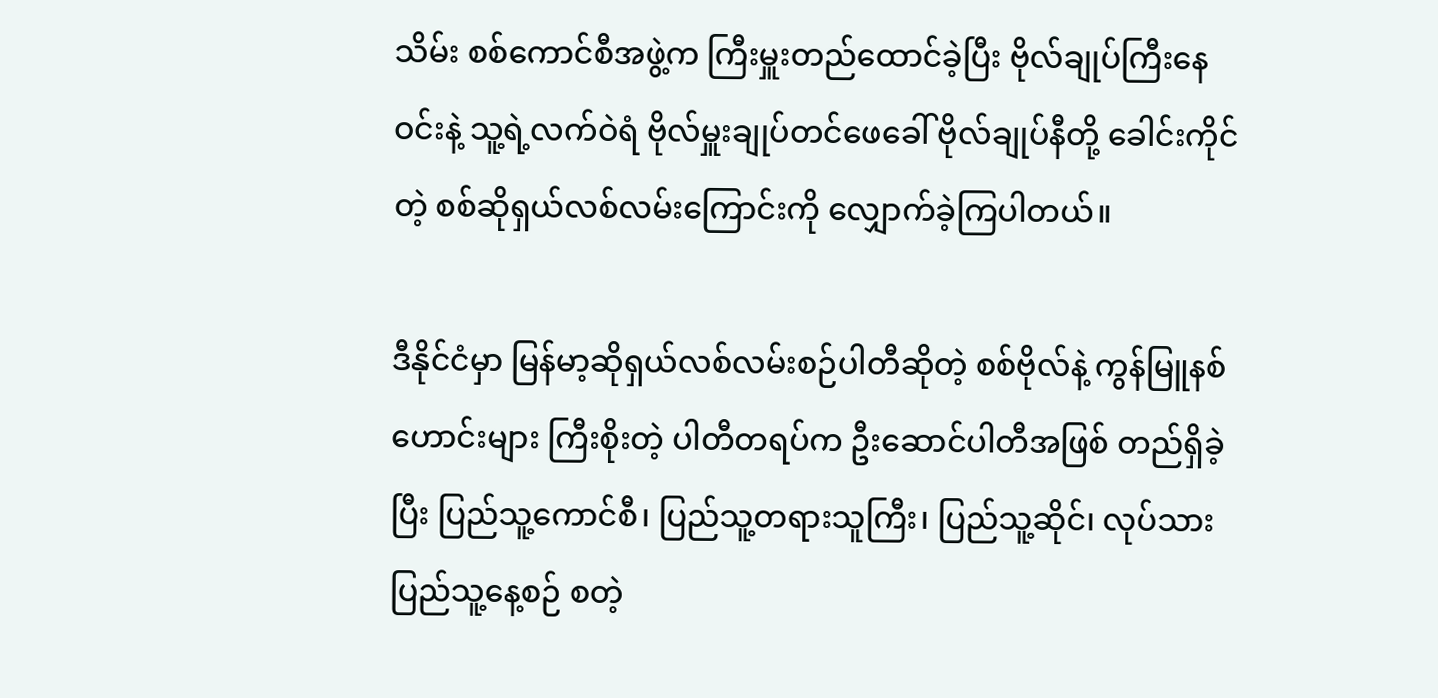သိမ်း စစ်ကောင်စီအဖွဲ့က ကြီးမှူးတည်ထောင်ခဲ့ပြီး ဗိုလ်ချုပ်ကြီးနေဝင်းနဲ့ သူ့ရဲ့လက်ဝဲရံ ဗိုလ်မှူးချုပ်တင်ဖေခေါ် ဗိုလ်ချုပ်နီတို့ ခေါင်းကိုင်တဲ့ စစ်ဆိုရှယ်လစ်လမ်းကြောင်းကို လျှောက်ခဲ့ကြပါတယ်။

ဒီနိုင်ငံမှာ မြန်မာ့ဆိုရှယ်လစ်လမ်းစဉ်ပါတီဆိုတဲ့ စစ်ဗိုလ်နဲ့ ကွန်မြူနစ်ဟောင်းများ ကြီးစိုးတဲ့ ပါတီတရပ်က ဦးဆောင်ပါတီအဖြစ် တည်ရှိခဲ့ပြီး ပြည်သူ့ကောင်စီ၊ ပြည်သူ့တရားသူကြီး၊ ပြည်သူ့ဆိုင်၊ လုပ်သားပြည်သူ့နေ့စဉ် စတဲ့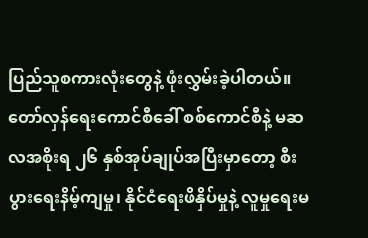ပြည်သူစကားလုံးတွေနဲ့ ဖုံးလွှမ်းခဲ့ပါတယ်။ တော်လှန်ရေးကောင်စီခေါ် စစ်ကောင်စီနဲ့ မဆလအစိုးရ ၂၆ နှစ်အုပ်ချုပ်အပြီးမှာတော့ စီးပွားရေးနိမ့်ကျမှု၊ နိုင်ငံရေးဖိနှိပ်မှုနဲ့ လူမှုရေးမ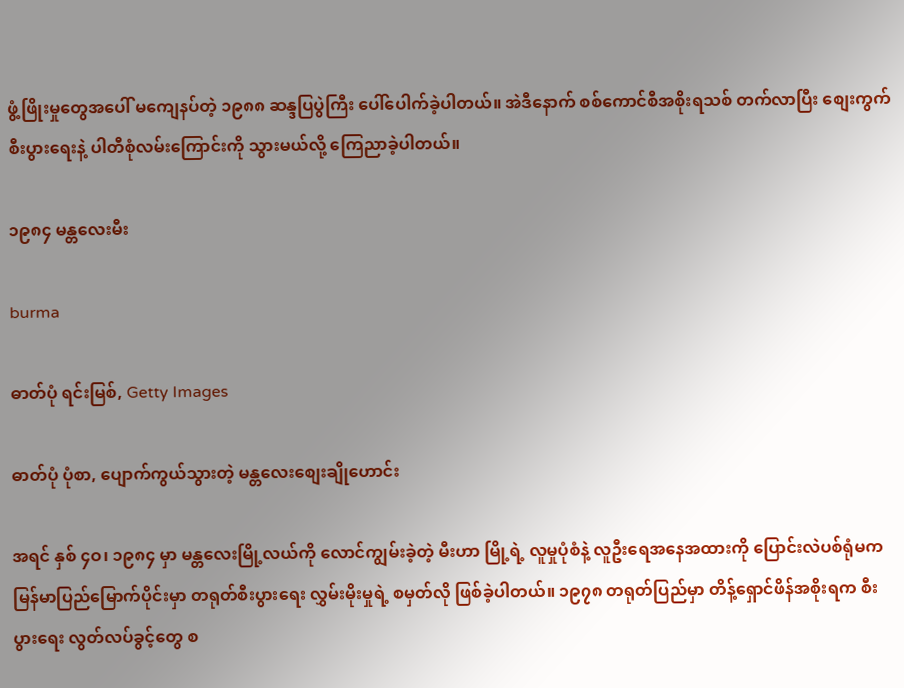ဖွံ့ဖြိုးမှုတွေအပေါ် မကျေနပ်တဲ့ ၁၉၈၈ ဆန္ဒပြပွဲကြီး ပေါ်ပေါက်ခဲ့ပါတယ်။ အဲဒီနောက် စစ်ကောင်စီအစိုးရသစ် တက်လာပြီး စျေးကွက်စီးပွားရေးနဲ့ ပါတီစုံလမ်းကြောင်းကို သွားမယ်လို့ ကြေညာခဲ့ပါတယ်။

၁၉၈၄ မန္တလေးမီး

burma

ဓာတ်ပုံ ရင်းမြစ်, Getty Images

ဓာတ်ပုံ ပုံစာ, ပျောက်ကွယ်သွားတဲ့ မန္တလေးစျေးချိုဟောင်း

အရင် နှစ် ၄ဝ၊ ၁၉၈၄ မှာ မန္တလေးမြို့လယ်ကို လောင်ကျွမ်းခဲ့တဲ့ မီးဟာ မြို့ရဲ့ လူမှုပုံစံနဲ့ လူဦးရေအနေအထားကို ပြောင်းလဲပစ်ရုံမက မြန်မာပြည်မြောက်ပိုင်းမှာ တရုတ်စီးပွားရေး လွှမ်းမိုးမှုရဲ့ စမှတ်လို ဖြစ်ခဲ့ပါတယ်။ ၁၉၇၈ တရုတ်ပြည်မှာ တိန့်ရှောင်ဖိန်အစိုးရက စီးပွားရေး လွတ်လပ်ခွင့်တွေ စ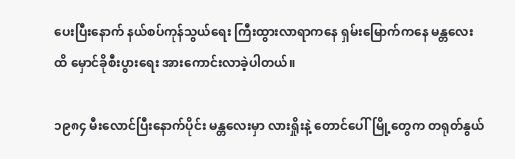ပေးပြီးနောက် နယ်စပ်ကုန်သွယ်ရေး ကြီးထွားလာရာကနေ ရှမ်းမြောက်ကနေ မန္တလေးထိ မှောင်ခိုစီးပွားရေး အားကောင်းလာခဲ့ပါတယ်။

၁၉၈၄ မီးလောင်ပြီးနောက်ပိုင်း မန္တလေးမှာ လားရှိုးနဲ့ တောင်ပေါ်မြို့တွေက တရုတ်နွယ်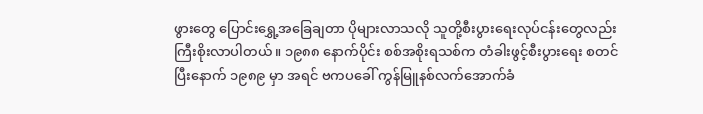ဖွားတွေ ပြောင်းရွှေ့အခြေချတာ ပိုများလာသလို သူတို့စီးပွားရေးလုပ်ငန်းတွေလည်း ကြီးစိုးလာပါတယ်။ ၁၉၈၈ နောက်ပိုင်း စစ်အစိုးရသစ်က တံခါးဖွင့်စီးပွားရေး စတင်ပြီးနောက် ၁၉၈၉ မှာ အရင် ဗကပခေါ် ကွန်မြူနစ်လက်အောက်ခံ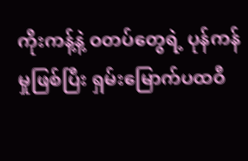ကိုးကန့်နဲ့ ဝတပ်တွေရဲ့ ပုန်ကန်မှုဖြစ်ပြီး ရှမ်းမြောက်ပထဝီ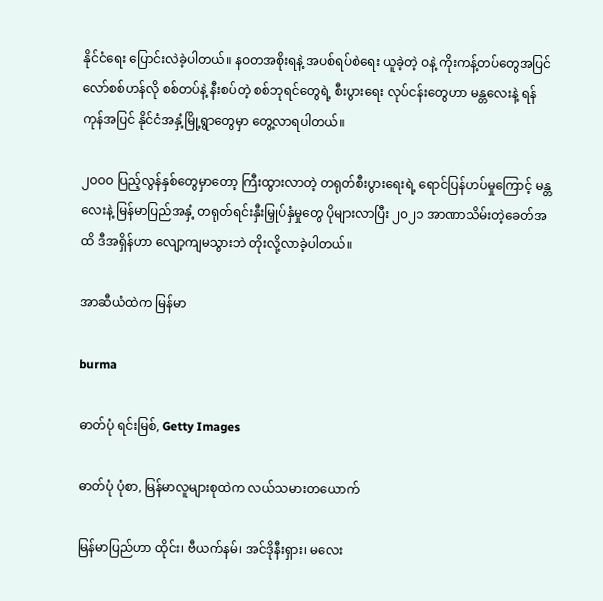နိုင်ငံရေး ပြောင်းလဲခဲ့ပါတယ်။ နဝတအစိုးရနဲ့ အပစ်ရပ်စဲရေး ယူခဲ့တဲ့ ဝနဲ့ ကိုးကန့်တပ်တွေအပြင် လော်စစ်ဟန်လို စစ်တပ်နဲ့ နီးစပ်တဲ့ စစ်ဘုရင်တွေရဲ့ စီးပွားရေး လုပ်ငန်းတွေဟာ မန္တလေးနဲ့ ရန်ကုန်အပြင် နိုင်ငံအနှံ့မြို့ရွာတွေမှာ တွေ့လာရပါတယ်။

၂ဝဝဝ ပြည့်လွန်နှစ်တွေမှာတော့ ကြီးထွားလာတဲ့ တရုတ်စီးပွားရေးရဲ့ ရောင်ပြန်ဟပ်မှုကြောင့် မန္တလေးနဲ့ မြန်မာပြည်အနှံ့ တရုတ်ရင်းနှီးမြှုပ်နှံမှုတွေ ပိုများလာပြီး ၂၀၂၁ အာဏာသိမ်းတဲ့ခေတ်အထိ ဒီအရှိန်ဟာ လျော့ကျမသွားဘဲ တိုးလို့လာခဲ့ပါတယ်။

အာဆီယံထဲက မြန်မာ

burma

ဓာတ်ပုံ ရင်းမြစ်, Getty Images

ဓာတ်ပုံ ပုံစာ, မြန်မာလူများစုထဲက လယ်သမားတယောက်

မြန်မာပြည်ဟာ ထိုင်း၊ ဗီယက်နမ်၊ အင်ဒိုနီးရှား၊ မလေး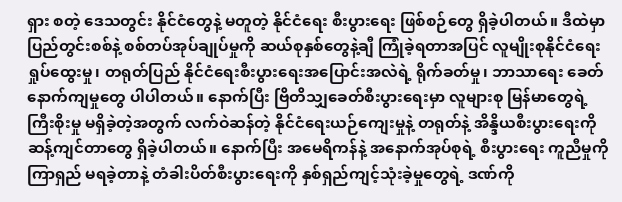ရှား စတဲ့ ဒေသတွင်း နိုင်ငံတွေနဲ့ မတူတဲ့ နိုင်ငံရေး စီးပွားရေး ဖြစ်စဉ်တွေ ရှိခဲ့ပါတယ်။ ဒီထဲမှာ ပြည်တွင်းစစ်နဲ့ စစ်တပ်အုပ်ချုပ်မှုကို ဆယ်စုနှစ်တွေနဲ့ချီ ကြုံခဲ့ရတာအပြင် လူမျိုးစုနိုင်ငံရေး ရှုပ်ထွေးမှု၊ တရုတ်ပြည် နိုင်ငံရေးစီးပွားရေးအပြောင်းအလဲရဲ့ ရိုက်ခတ်မှု၊ ဘာသာရေး ခေတ်နောက်ကျမှုတွေ ပါပါတယ်။ နောက်ပြီး ဗြိတိသျှခေတ်စီးပွားရေးမှာ လူများစု မြန်မာတွေရဲ့ ကြီးစိုးမှု မရှိခဲ့တဲ့အတွက် လက်ဝဲဆန်တဲ့ နိုင်ငံရေးယဉ်ကျေးမှုနဲ့ တရုတ်နဲ့ အိန္ဒိယစီးပွားရေးကို ဆန့်ကျင်တာတွေ ရှိခဲ့ပါတယ်။ နောက်ပြီး အမေရိကန်နဲ့ အနောက်အုပ်စုရဲ့ စီးပွားရေး ကူညီမှုကို ကြာရှည် မရခဲ့တာနဲ့ တံခါးပိတ်စီးပွားရေးကို နှစ်ရှည်ကျင့်သုံးခဲ့မှုတွေရဲ့ ဒဏ်ကို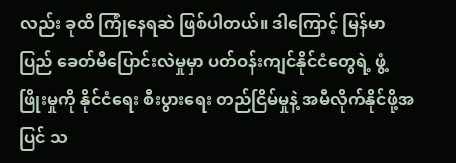လည်း ခုထိ ကြုံနေရဆဲ ဖြစ်ပါတယ်။ ဒါကြောင့် မြန်မာပြည် ခေတ်မီပြောင်းလဲမှုမှာ ပတ်ဝန်းကျင်နိုင်ငံတွေရဲ့ ဖွံ့ဖြိုးမှုကို နိုင်ငံရေး စီးပွားရေး တည်ငြိမ်မှုနဲ့ အမီလိုက်နိုင်ဖို့အပြင် သ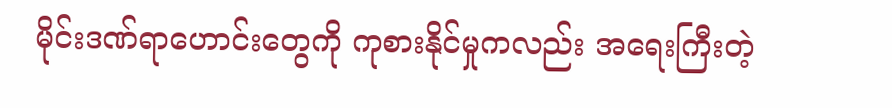မိုင်းဒဏ်ရာဟောင်းတွေကို ကုစားနိုင်မှုကလည်း အရေးကြီးတဲ့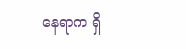နေရာက ရှိ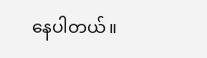နေပါတယ်။